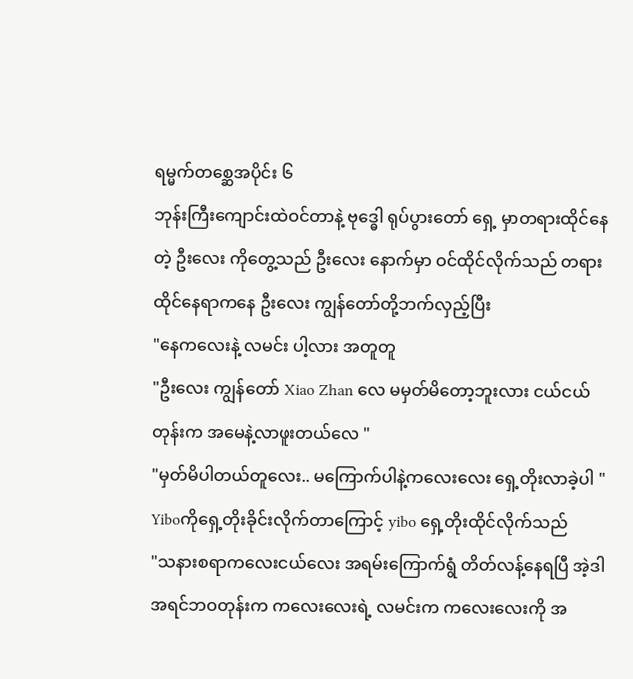ရမ္မက်တစ္ဆေအပိုင်း ၆
ဘုန်းကြီးကျောင်းထဲဝင်တာနဲ့ ဗုဒ္ဓေါ ရုပ်ပွားတော် ရှေ့ မှာတရားထိုင်နေတဲ့ ဦးလေး ကိုတွေ့သည် ဦးလေး နောက်မှာ ဝင်ထိုင်လိုက်သည် တရားထိုင်နေရာကနေ ဦးလေး ကျွန်တော်တို့ဘက်လှည့်ပြီး
"နေကလေးနဲ့ လမင်း ပါ့လား အတူတူ
"ဦးလေး ကျွန်တော် Xiao Zhan လေ မမှတ်မိတော့ဘူးလား ငယ်ငယ်တုန်းက အမေနဲ့လာဖူးတယ်လေ "
"မှတ်မိပါတယ်တူလေး.. မကြောက်ပါနဲ့ကလေးလေး ရှေ့တိုးလာခဲ့ပါ "
Yiboကိုရှေ့တိုးခိုင်းလိုက်တာကြောင့် yibo ရှေ့တိုးထိုင်လိုက်သည်
"သနားစရာကလေးငယ်လေး အရမ်းကြောက်ရွံ တိတ်လန့်နေရပြီ အဲ့ဒါ အရင်ဘဝတုန်းက ကလေးလေးရဲ့ လမင်းက ကလေးလေးကို အ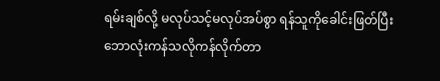ရမ်းချစ်လို့ မလုပ်သင့်မလုပ်အပ်စွာ ရန်သူကိုခေါင်းဖြတ်ပြီး ဘောလုံးကန်သလိုကန်လိုက်တာ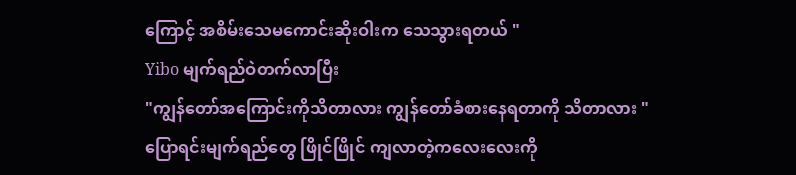ကြောင့် အစိမ်းသေမကောင်းဆိုးဝါးက သေသွားရတယ် "
Yibo မျက်ရည်ဝဲတက်လာပြီး
"ကျွန်တော်အကြောင်းကိုသိတာလား ကျွန်တော်ခံစားနေရတာကို သိတာလား "
ပြောရင်းမျက်ရည်တွေ ဖြိုင်ဖြိုင် ကျလာတဲ့ကလေးလေးကို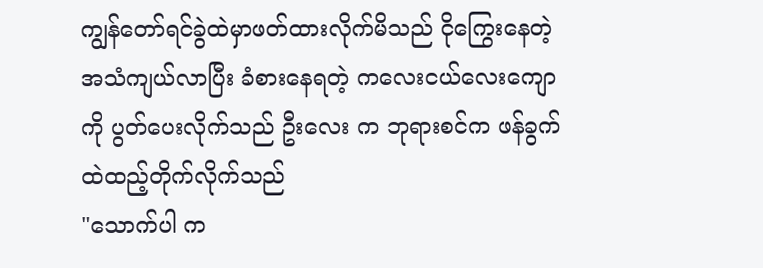ကျွန်တော်ရင်ခွဲထဲမှာဖတ်ထားလိုက်မိသည် ငိုကြွေးနေတဲ့အသံကျယ်လာပြီး ခံစားနေရတဲ့ ကလေးငယ်လေးကျောကို ပွတ်ပေးလိုက်သည် ဦးလေး က ဘုရားစင်က ဖန်ခွက် ထဲထည့်တိုက်လိုက်သည်
"သောက်ပါ က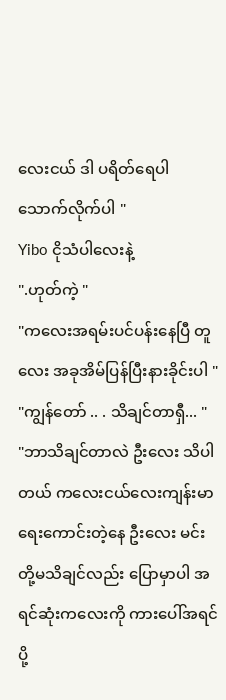လေးငယ် ဒါ ပရိတ်ရေပါ သောက်လိုက်ပါ "
Yibo ငိုသံပါလေးနဲ့
".ဟုတ်ကဲ့ "
"ကလေးအရမ်းပင်ပန်းနေပြီ တူလေး အခုအိမ်ပြန်ပြီးနားခိုင်းပါ "
"ကျွန်တော် .. . သိချင်တာရှီ... "
"ဘာသိချင်တာလဲ ဦးလေး သိပါတယ် ကလေးငယ်လေးကျန်းမာရေးကောင်းတဲ့နေ ဦးလေး မင်းတို့မသိချင်လည်း ပြောမှာပါ အရင်ဆုံးကလေးကို ကားပေါ်အရင်ပို့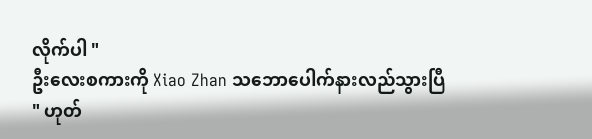လိုက်ပါ "
ဦးလေးစကားကို Xiao Zhan သဘောပေါက်နားလည်သွားပြီ
" ဟုတ်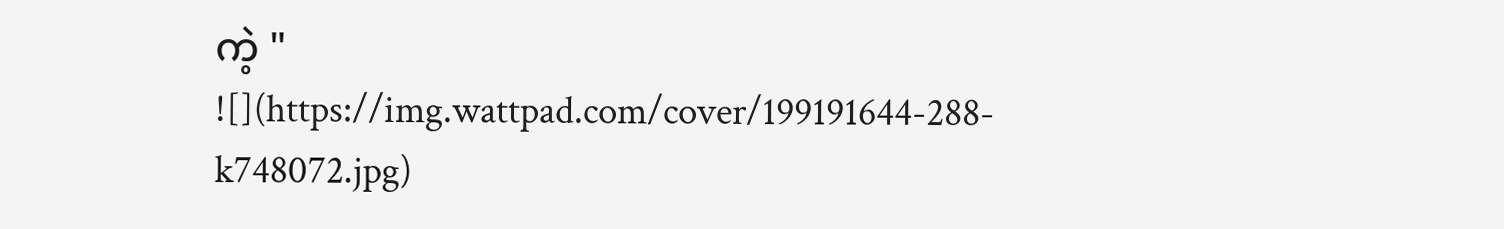ကဲ့ "
![](https://img.wattpad.com/cover/199191644-288-k748072.jpg)